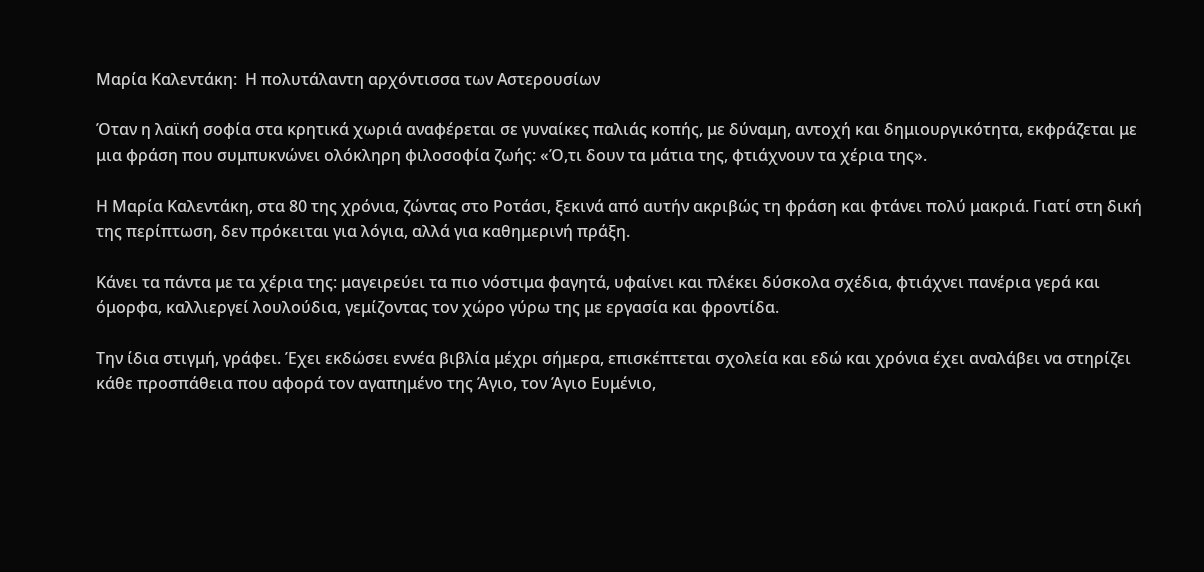Μαρία Καλεντάκη:  Η πολυτάλαντη αρχόντισσα των Αστερουσίων

Όταν η λαϊκή σοφία στα κρητικά χωριά αναφέρεται σε γυναίκες παλιάς κοπής, με δύναμη, αντοχή και δημιουργικότητα, εκφράζεται με μια φράση που συμπυκνώνει ολόκληρη φιλοσοφία ζωής: «Ό,τι δουν τα μάτια της, φτιάχνουν τα χέρια της».

Η Μαρία Καλεντάκη, στα 80 της χρόνια, ζώντας στο Ροτάσι, ξεκινά από αυτήν ακριβώς τη φράση και φτάνει πολύ μακριά. Γιατί στη δική της περίπτωση, δεν πρόκειται για λόγια, αλλά για καθημερινή πράξη.

Κάνει τα πάντα με τα χέρια της: μαγειρεύει τα πιο νόστιμα φαγητά, υφαίνει και πλέκει δύσκολα σχέδια, φτιάχνει πανέρια γερά και όμορφα, καλλιεργεί λουλούδια, γεμίζοντας τον χώρο γύρω της με εργασία και φροντίδα.

Την ίδια στιγμή, γράφει. Έχει εκδώσει εννέα βιβλία μέχρι σήμερα, επισκέπτεται σχολεία και εδώ και χρόνια έχει αναλάβει να στηρίζει κάθε προσπάθεια που αφορά τον αγαπημένο της Άγιο, τον Άγιο Ευμένιο,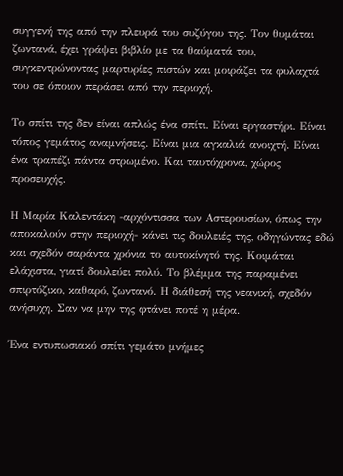συγγενή της από την πλευρά του συζύγου της. Τον θυμάται ζωντανά, έχει γράψει βιβλίο με τα θαύματά του, συγκεντρώνοντας μαρτυρίες πιστών και μοιράζει τα φυλαχτά του σε όποιον περάσει από την περιοχή.

Το σπίτι της δεν είναι απλώς ένα σπίτι. Είναι εργαστήρι. Είναι τόπος γεμάτος αναμνήσεις. Είναι μια αγκαλιά ανοιχτή. Είναι ένα τραπέζι πάντα στρωμένο. Και ταυτόχρονα, χώρος προσευχής.

Η Μαρία Καλεντάκη -αρχόντισσα των Αστερουσίων, όπως την αποκαλούν στην περιοχή- κάνει τις δουλειές της, οδηγώντας εδώ και σχεδόν σαράντα χρόνια το αυτοκίνητό της. Κοιμάται ελάχιστα, γιατί δουλεύει πολύ. Το βλέμμα της παραμένει σπιρτόζικο, καθαρό, ζωντανό. Η διάθεσή της νεανική, σχεδόν ανήσυχη. Σαν να μην της φτάνει ποτέ η μέρα.

Ένα εντυπωσιακό σπίτι γεμάτο μνήμες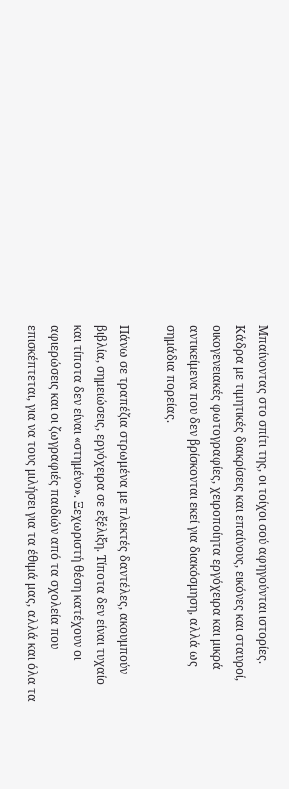Μπαίνοντας στο σπίτι της, οι τοίχοι σού αφηγούνται ιστορίες. Κάδρα με τιμητικές διακρίσεις και επαίνους, εικόνες και σταυροί, οικογενειακές φωτογραφίες, χειροποίητα εργόχειρα και μικρά αντικείμενα που δεν βρίσκονται εκεί για διακόσμηση, αλλά ως σημάδια πορείας.

Πάνω σε τραπέζια στρωμένα με πλεκτές δαντέλες, ακουμπούν βιβλία, σημειώσεις, εργόχειρα σε εξέλιξη. Τίποτα δεν είναι τυχαίο και τίποτα δεν είναι «στημένο». Ξεχωριστή θέση κατέχουν οι αφιερώσεις και οι ζωγραφιές παιδιών από τα σχολεία που επισκέπτεται, για να τους μιλήσει για τα έθιμά μας, αλλά και όλα τα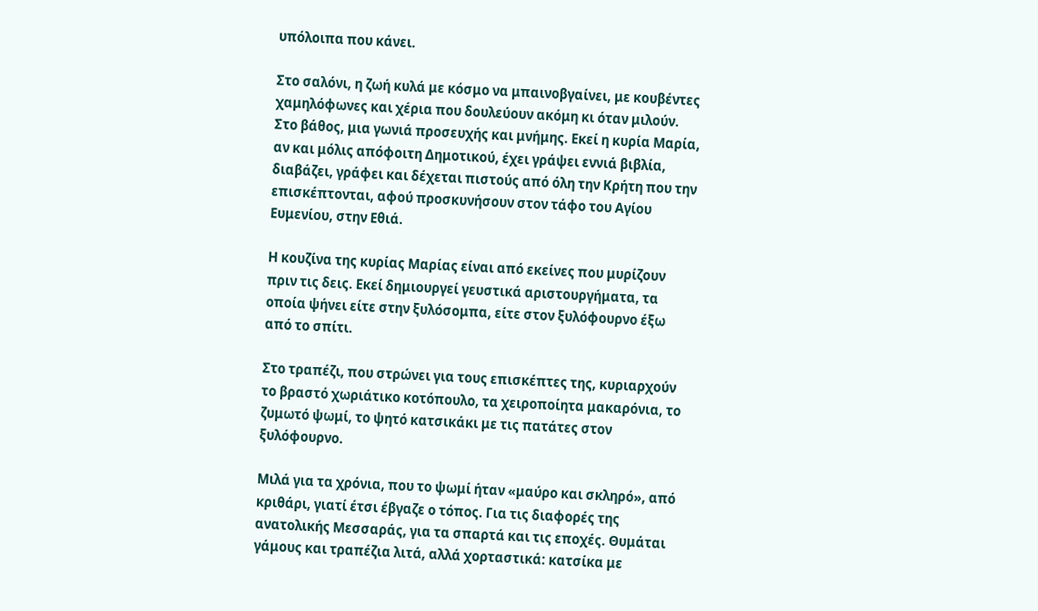υπόλοιπα που κάνει.

Στο σαλόνι, η ζωή κυλά με κόσμο να μπαινοβγαίνει, με κουβέντες χαμηλόφωνες και χέρια που δουλεύουν ακόμη κι όταν μιλούν. Στο βάθος, μια γωνιά προσευχής και μνήμης. Εκεί η κυρία Μαρία, αν και μόλις απόφοιτη Δημοτικού, έχει γράψει εννιά βιβλία, διαβάζει, γράφει και δέχεται πιστούς από όλη την Κρήτη που την επισκέπτονται, αφού προσκυνήσουν στον τάφο του Αγίου Ευμενίου, στην Εθιά.

Η κουζίνα της κυρίας Μαρίας είναι από εκείνες που μυρίζουν πριν τις δεις. Εκεί δημιουργεί γευστικά αριστουργήματα, τα οποία ψήνει είτε στην ξυλόσομπα, είτε στον ξυλόφουρνο έξω από το σπίτι.

Στο τραπέζι, που στρώνει για τους επισκέπτες της, κυριαρχούν το βραστό χωριάτικο κοτόπουλο, τα χειροποίητα μακαρόνια, το ζυμωτό ψωμί, το ψητό κατσικάκι με τις πατάτες στον ξυλόφουρνο.

Μιλά για τα χρόνια, που το ψωμί ήταν «μαύρο και σκληρό», από κριθάρι, γιατί έτσι έβγαζε ο τόπος. Για τις διαφορές της ανατολικής Μεσσαράς, για τα σπαρτά και τις εποχές. Θυμάται γάμους και τραπέζια λιτά, αλλά χορταστικά: κατσίκα με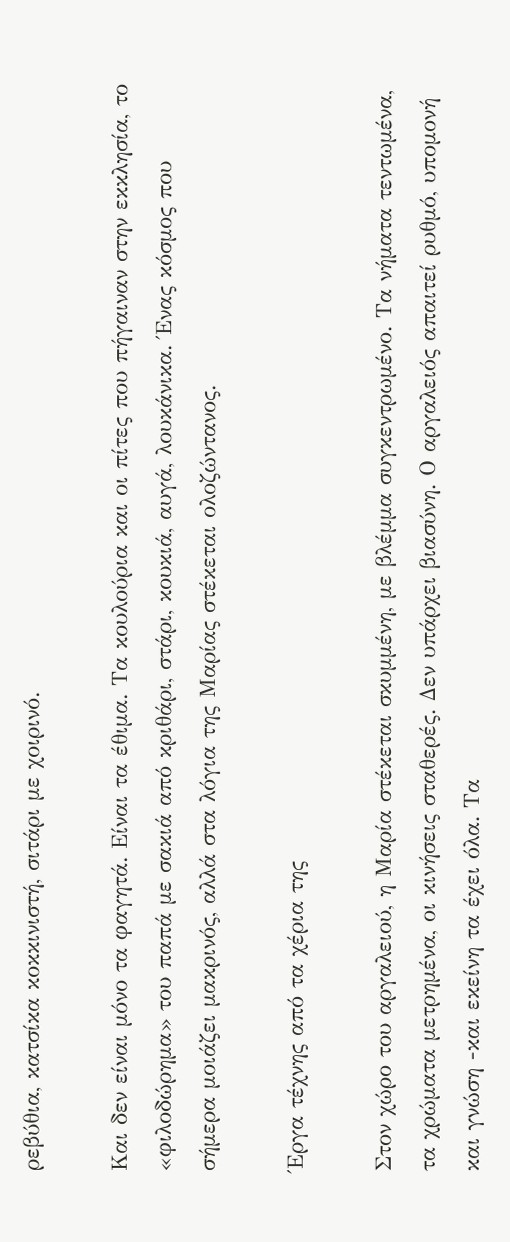ρεβύθια, κατσίκα κοκκινιστή, σιτάρι με χοιρινό.

Και δεν είναι μόνο τα φαγητά. Είναι τα έθιμα. Τα κουλούρια και οι πίτες που πήγαιναν στην εκκλησία, το «φιλοδώρημα» του παπά με σακιά από κριθάρι, στάρι, κουκιά, αυγά, λουκάνικα. Ένας κόσμος που σήμερα μοιάζει μακρινός, αλλά στα λόγια της Μαρίας στέκεται ολοζώντανος.

Έργα τέχνης από τα χέρια της

Στον χώρο του αργαλειού, η Μαρία στέκεται σκυμμένη, με βλέμμα συγκεντρωμένο. Τα νήματα τεντωμένα, τα χρώματα μετρημένα, οι κινήσεις σταθερές. Δεν υπάρχει βιασύνη. Ο αργαλειός απαιτεί ρυθμό, υπομονή και γνώση -και εκείνη τα έχει όλα. Τα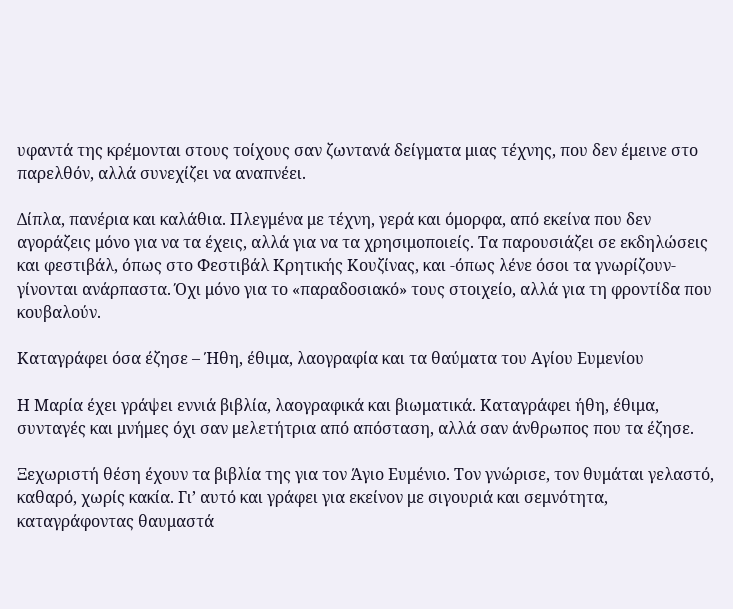υφαντά της κρέμονται στους τοίχους σαν ζωντανά δείγματα μιας τέχνης, που δεν έμεινε στο παρελθόν, αλλά συνεχίζει να αναπνέει.

Δίπλα, πανέρια και καλάθια. Πλεγμένα με τέχνη, γερά και όμορφα, από εκείνα που δεν αγοράζεις μόνο για να τα έχεις, αλλά για να τα χρησιμοποιείς. Τα παρουσιάζει σε εκδηλώσεις και φεστιβάλ, όπως στο Φεστιβάλ Κρητικής Κουζίνας, και -όπως λένε όσοι τα γνωρίζουν- γίνονται ανάρπαστα. Όχι μόνο για το «παραδοσιακό» τους στοιχείο, αλλά για τη φροντίδα που κουβαλούν.

Καταγράφει όσα έζησε – Ήθη, έθιμα, λαογραφία και τα θαύματα του Αγίου Ευμενίου

Η Μαρία έχει γράψει εννιά βιβλία, λαογραφικά και βιωματικά. Καταγράφει ήθη, έθιμα, συνταγές και μνήμες όχι σαν μελετήτρια από απόσταση, αλλά σαν άνθρωπος που τα έζησε.

Ξεχωριστή θέση έχουν τα βιβλία της για τον Άγιο Ευμένιο. Τον γνώρισε, τον θυμάται γελαστό, καθαρό, χωρίς κακία. Γι’ αυτό και γράφει για εκείνον με σιγουριά και σεμνότητα, καταγράφοντας θαυμαστά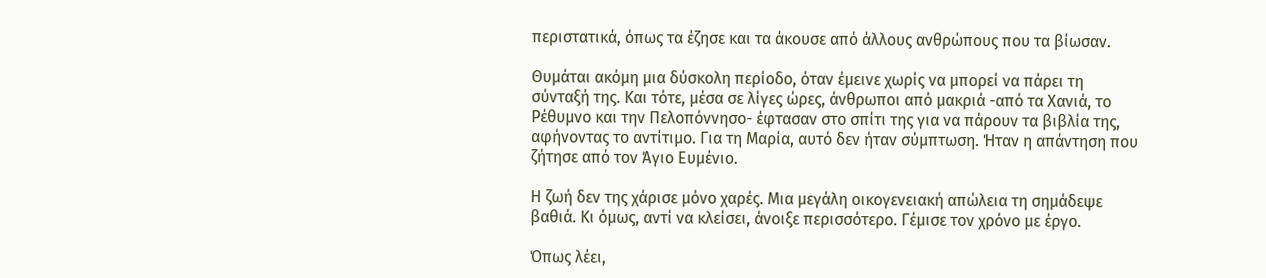περιστατικά, όπως τα έζησε και τα άκουσε από άλλους ανθρώπους που τα βίωσαν.

Θυμάται ακόμη μια δύσκολη περίοδο, όταν έμεινε χωρίς να μπορεί να πάρει τη σύνταξή της. Και τότε, μέσα σε λίγες ώρες, άνθρωποι από μακριά -από τα Χανιά, το Ρέθυμνο και την Πελοπόννησο- έφτασαν στο σπίτι της για να πάρουν τα βιβλία της, αφήνοντας το αντίτιμο. Για τη Μαρία, αυτό δεν ήταν σύμπτωση. Ήταν η απάντηση που ζήτησε από τον Άγιο Ευμένιο.

Η ζωή δεν της χάρισε μόνο χαρές. Μια μεγάλη οικογενειακή απώλεια τη σημάδεψε βαθιά. Κι όμως, αντί να κλείσει, άνοιξε περισσότερο. Γέμισε τον χρόνο με έργο.

Όπως λέει,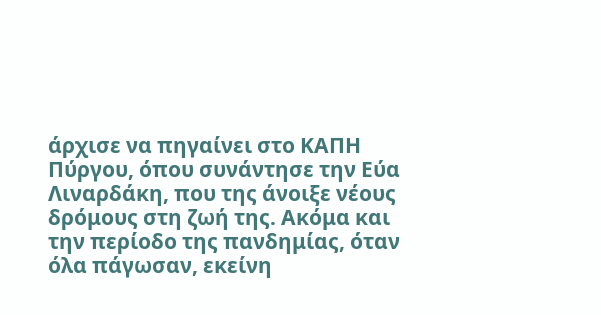άρχισε να πηγαίνει στο ΚΑΠΗ Πύργου, όπου συνάντησε την Εύα Λιναρδάκη, που της άνοιξε νέους δρόμους στη ζωή της. Ακόμα και την περίοδο της πανδημίας, όταν όλα πάγωσαν, εκείνη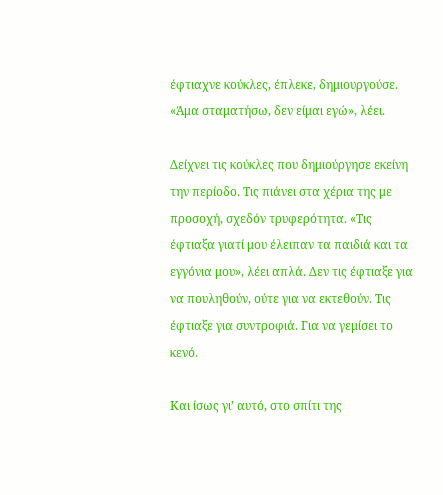έφτιαχνε κούκλες, έπλεκε, δημιουργούσε. «Άμα σταματήσω, δεν είμαι εγώ», λέει.

Δείχνει τις κούκλες που δημιούργησε εκείνη την περίοδο. Τις πιάνει στα χέρια της με προσοχή, σχεδόν τρυφερότητα. «Τις έφτιαξα γιατί μου έλειπαν τα παιδιά και τα εγγόνια μου», λέει απλά. Δεν τις έφτιαξε για να πουληθούν, ούτε για να εκτεθούν. Τις έφτιαξε για συντροφιά. Για να γεμίσει το κενό.

Και ίσως γι’ αυτό, στο σπίτι της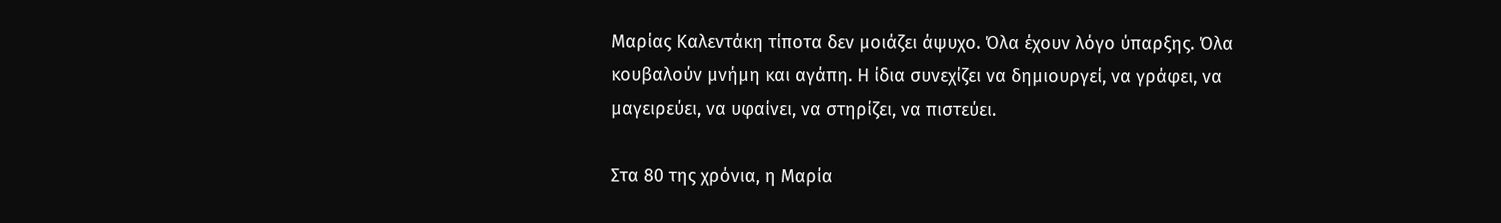Μαρίας Καλεντάκη τίποτα δεν μοιάζει άψυχο. Όλα έχουν λόγο ύπαρξης. Όλα κουβαλούν μνήμη και αγάπη. Η ίδια συνεχίζει να δημιουργεί, να γράφει, να μαγειρεύει, να υφαίνει, να στηρίζει, να πιστεύει.

Στα 80 της χρόνια, η Μαρία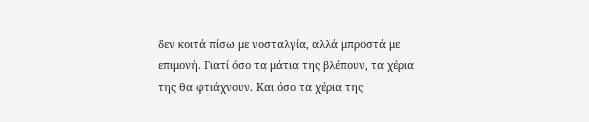δεν κοιτά πίσω με νοσταλγία, αλλά μπροστά με επιμονή. Γιατί όσο τα μάτια της βλέπουν, τα χέρια της θα φτιάχνουν. Και όσο τα χέρια της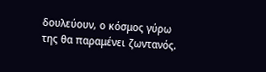δουλεύουν, ο κόσμος γύρω της θα παραμένει ζωντανός.